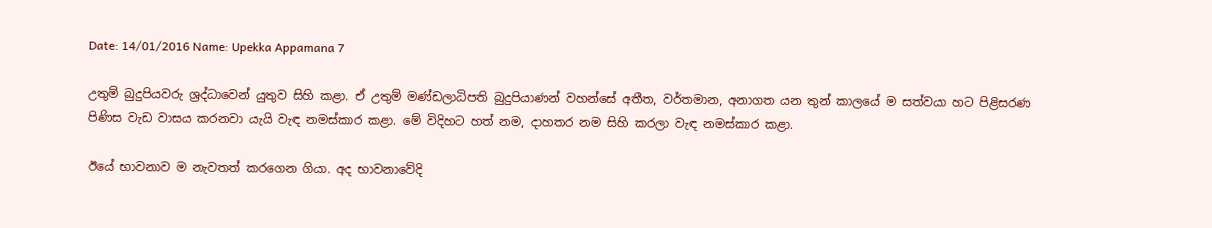Date: 14/01/2016 Name: Upekka Appamana 7

උතුම් බුදුපියවරු ශ්‍රද්ධාවෙන් යුතුව සිහි කළා. ඒ උතුම් මණ්ඩලාධිපති බුදුපියාණන් වහන්සේ අතීත, වර්තමාන, අනාගත යන තුන් කාලයේ ම සත්වයා හට පිළිසරණ පිණිස වැඩ වාසය කරනවා යැයි වැඳ නමස්කාර කළා. මේ විදිහට හත් නම, දාහතර නම සිහි කරලා වැඳ නමස්කාර කළා.

ඊයේ භාවනාව ම නැවතත් කරගෙන ගියා. අද භාවනාවේදි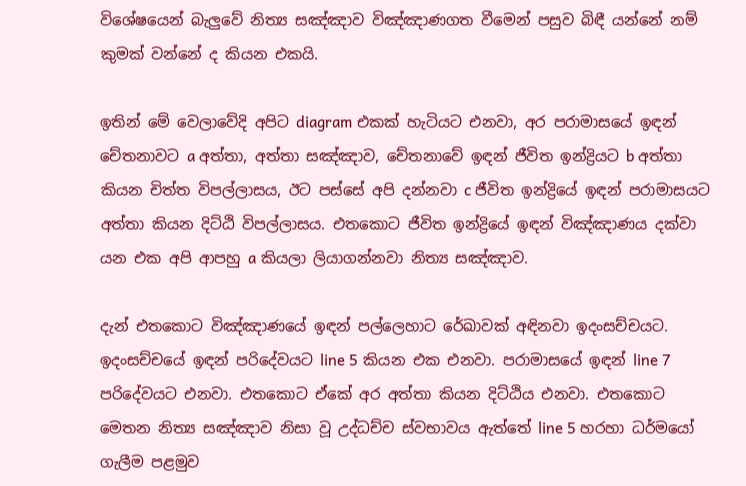විශේෂයෙන් බැලුවේ නිත්‍ය සඤ්ඤාව විඤ්ඤාණගත වීමෙන් පසුව බිඳී යන්නේ නම් කුමක් වන්නේ ද කියන එකයි.

ඉතින් මේ වෙලාවේදි අපිට diagram එකක් හැටියට එනවා, අර පරාමාසයේ ඉඳන් චේතනාවට a අත්තා, අත්තා සඤ්ඤාව, චේතනාවේ ඉඳන් ජීවිත ඉන්ද්‍රියට b අත්තා කියන චිත්ත විපල්ලාසය, ඊට පස්සේ අපි දන්නවා c ජීවිත ඉන්ද්‍රියේ ඉඳන් පරාමාසයට අත්තා කියන දිට්ඨි විපල්ලාසය. එතකොට ජීවිත ඉන්ද්‍රියේ ඉඳන් විඤ්ඤාණය දක්වා යන එක අපි ආපහු a කියලා ලියාගන්නවා නිත්‍ය සඤ්ඤාව.

දැන් එතකොට විඤ්ඤාණයේ ඉඳන් පල්ලෙහාට රේඛාවක් අඳිනවා ඉදංසච්චයට. ඉදංසච්චයේ ඉඳන් පරිදේවයට line 5 කියන එක එනවා. පරාමාසයේ ඉඳන් line 7 පරිදේවයට එනවා. එතකොට ඒකේ අර අත්තා කියන දිට්ඨිය එනවා. එතකොට මෙතන නිත්‍ය සඤ්ඤාව නිසා වූ උද්ධච්ච ස්වභාවය ඇත්තේ line 5 හරහා ධර්මයෝ ගැලීම පළමුව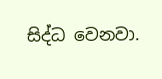සිද්ධ වෙනවා.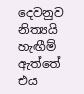දෙවනුව නිත්‍යයි හැඟීම් ඇත්තේ එය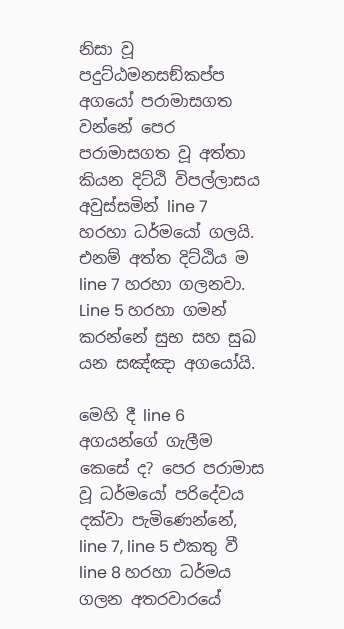නිසා වූ පදුට්ඨමනසඞ්කප්ප අගයෝ පරාමාසගත වන්නේ පෙර පරාමාසගත වූ අත්තා කියන දිට්ඨි විපල්ලාසය අවුස්සමින් line 7 හරහා ධර්මයෝ ගලයි. එනම් අත්ත දිට්ඨිය ම line 7 හරහා ගලනවා. Line 5 හරහා ගමන් කරන්නේ සුභ සහ සුඛ යන සඤ්ඤා අගයෝයි.

මෙහි දී line 6 අගයන්ගේ ගැලීම කෙසේ ද? පෙර පරාමාස වූ ධර්මයෝ පරිදේවය දක්වා පැමිණෙන්නේ, line 7, line 5 එකතු වී line 8 හරහා ධර්මය ගලන අතරවාරයේ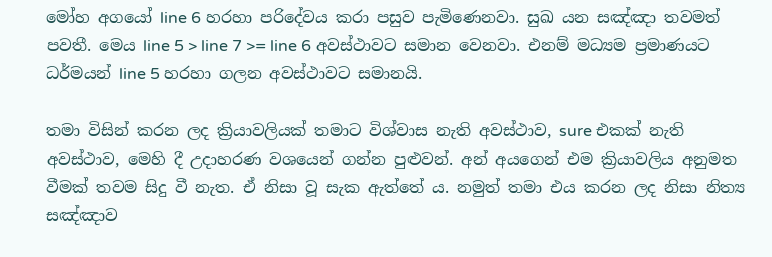මෝහ අගයෝ line 6 හරහා පරිදේවය කරා පසුව පැමිණෙනවා. සුඛ යන සඤ්ඤා තවමත් පවතී. මෙය line 5 > line 7 >= line 6 අවස්ථාවට සමාන වෙනවා. එනම් මධ්‍යම ප්‍රමාණයට ධර්මයන් line 5 හරහා ගලන අවස්ථාවට සමානයි.

තමා විසින් කරන ලද ක්‍රියාවලියක් තමාට විශ්වාස නැති අවස්ථාව, sure එකක් නැති අවස්ථාව, මෙහි දී උදාහරණ වශයෙන් ගන්න පුළුවන්. අන් අයගෙන් එම ක්‍රියාවලිය අනුමත වීමක් තවම සිදු වී නැත. ඒ නිසා වූ සැක ඇත්තේ ය. නමුත් තමා එය කරන ලද නිසා නිත්‍ය සඤ්ඤාව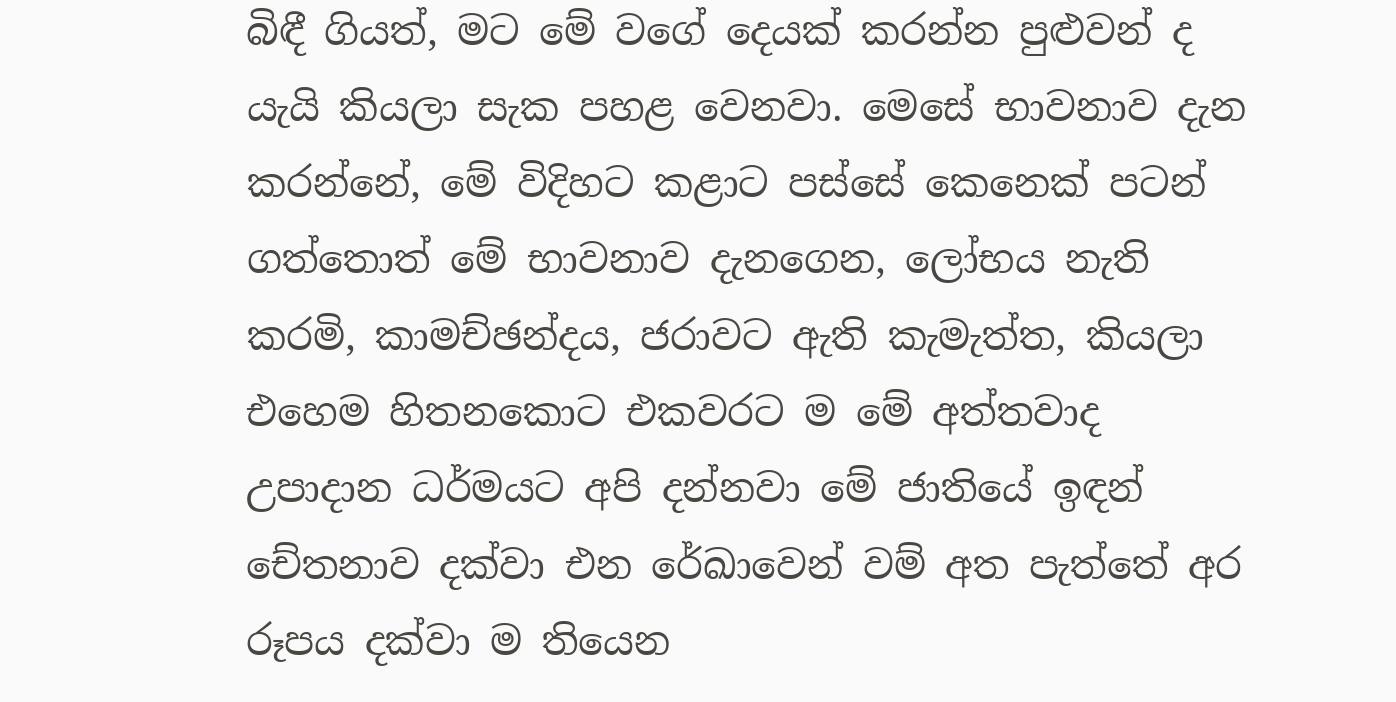බිඳී ගියත්, මට මේ වගේ දෙයක් කරන්න පුළුවන් ද යැයි කියලා සැක පහළ වෙනවා. මෙසේ භාවනාව දැන කරන්නේ, මේ විදිහට කළාට පස්සේ කෙනෙක් පටන් ගත්තොත් මේ භාවනාව දැනගෙන, ලෝභය නැති කරමි, කාමච්ඡන්දය, ජරාවට ඇති කැමැත්ත, කියලා එහෙම හිතනකොට එකවරට ම මේ අත්තවාද උපාදාන ධර්මයට අපි දන්නවා මේ ජාතියේ ඉඳන් චේතනාව දක්වා එන රේඛාවෙන් වම් අත පැත්තේ අර රූපය දක්වා ම තියෙන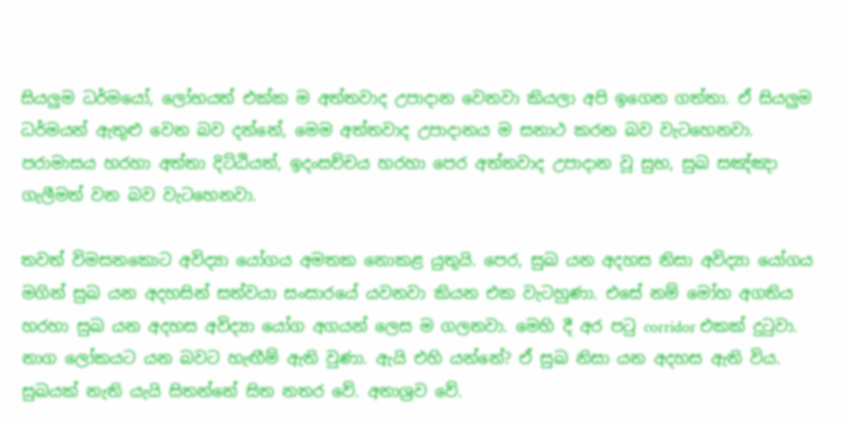සියලුම ධර්මයෝ, ලෝභයත් එක්ක ම අත්තවාද උපාදාන වෙනවා කියලා අපි ඉගෙන ගත්තා. ඒ සියලුම ධර්මයන් ඇතුළු වෙන බව දන්නේ, මෙම අත්තවාද උපාදානය ම සනාථ කරන බව වැටහෙනවා. පරාමාසය හරහා අත්තා දිට්ඨියත්, ඉදංසච්චය හරහා පෙර අත්තවාද උපාදාන වූ සුභ, සුඛ සඤ්ඤා ගැලීමත් වන බව වැටහෙනවා.

තවත් විමසනකොට අවිද්‍යා යෝගය අමතක නොකළ යුතුයි. පෙර, සුඛ යන අදහස නිසා අවිද්‍යා යෝගය මගින් සුඛ යන අදහසින් සත්වයා සංසාරයේ යවනවා කියන එක වැටහුණා. එසේ නම් මෝහ අගතිය හරහා සුඛ යන අදහස අවිද්‍යා යෝග අගයන් ලෙස ම ගලනවා. මෙහි දී අර පටු corridor එකක් දුටුවා. නාග ලෝකයට යන බවට හැඟීම් ඇති වුණා. ඇයි එහි යන්නේ? ඒ සුඛ නිසා යන අදහස ඇති විය. සුඛයක් නැති යැයි සිතන්නේ සිත නතර වේ. අනාශ්‍රව වේ.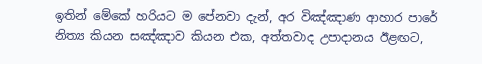ඉතින් මේකේ හරියට ම පේනවා දැන්, අර විඤ්ඤාණ ආහාර පාරේ නිත්‍ය කියන සඤ්ඤාව කියන එක, අත්තවාද උපාදානය ඊළඟට,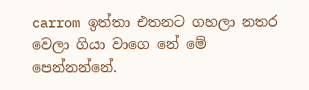carrom ඉත්තා එතනට ගහලා නතර වෙලා ගියා වාගෙ නේ මේ පෙන්නන්නේ.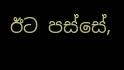ඊට පස්සේ,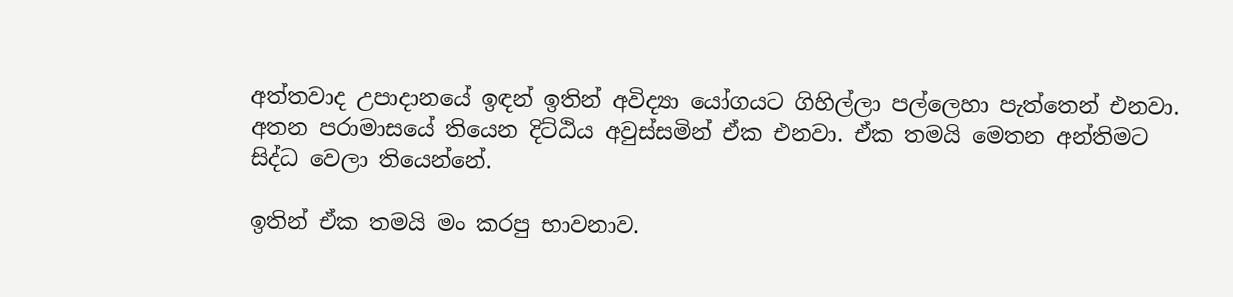අත්තවාද උපාදානයේ ඉඳන් ඉතින් අවිද්‍යා යෝගයට ගිහිල්ලා පල්ලෙහා පැත්තෙන් එනවා. අතන පරාමාසයේ තියෙන දිට්ඨිය අවුස්සමින් ඒක එනවා. ඒක තමයි මෙතන අන්තිමට සිද්ධ වෙලා තියෙන්නේ.

ඉතින් ඒක තමයි මං කරපු භාවනාව.